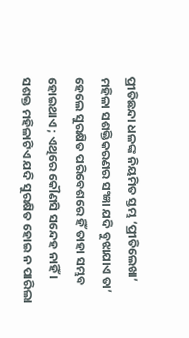ପ୍ରୀତିଛନ୍ଦା ଧଳଙ୍କ ନିୟମିତ ସ୍ତମ୍ଭ ‘ପ୍ରୀତିଲେଖା’
ମହିଳା ସଶକ୍ତିକରଣର ସଂଜ୍ଞା ଯଦି ବୁଝାଯାଏ ତା’ ହେଲେ ସୁରକ୍ଷିତ ପରିବେଶରେ ହିଁ ତାହା ସମ୍ଭବ ହୋଇଥାଏ ; ଏଥିରେ କୌଣସି ସନ୍ଦେହ ନାହିଁ । ସଶକ୍ତ ମହିଳାଟିଏ ଯଦି ସୁରକ୍ଷିତ ହୋଇ ନ ପାରିଲା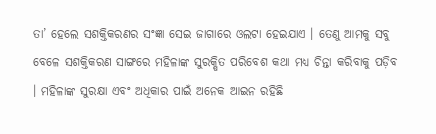ତା’ ହେଲେ ସଶକ୍ତିକରଣର ସଂଜ୍ଞା ସେଇ ଜାଗାରେ ଓଲଟା ହେଇଯାଏ । ତେଣୁ ଆମକୁ ସବୁ ବେଳେ ସଶକ୍ତିକରଣ ସାଙ୍ଗରେ ମହିଳାଙ୍କ ସୁରକ୍ଷିତ ପରିବେଶ କଥା ମଧ୍ୟ ଚିନ୍ତା କରିବାକୁ ପଡ଼ିବ । ମହିଳାଙ୍କ ସୁରକ୍ଷା ଏବଂ ଅଧିକାର ପାଇଁ ଅନେକ ଆଇନ ରହିଛି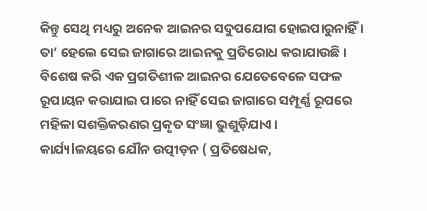କିନ୍ତୁ ସେଥି ମଧ୍ୟରୁ ଅନେକ ଆଇନର ସଦୁପଯୋଗ ହୋଇପାରୁନାହିଁ । ତା’ ହେଲେ ସେଇ ଜାଗାରେ ଆଇନକୁ ପ୍ରତିରୋଧ କରାଯାଉଛି । ବିଶେଷ କରି ଏକ ପ୍ରଗତିଶୀଳ ଆଇନର ଯେତେବେଳେ ସଫଳ ରୂପାୟନ କରାଯାଇ ପାରେ ନାହିଁ ସେଇ ଜାଗାରେ ସମ୍ପୂର୍ଣ୍ଣ ରୂପରେ ମହିଳା ସଶକ୍ତିକରଣର ପ୍ରକୃତ ସଂଜ୍ଞା ଭୁଶୁଡ଼ିଯାଏ ।
କାର୍ଯ୍ୟlଳୟରେ ଯୌନ ଉତ୍ପୀଡ଼ନ ( ପ୍ରତିଷେଧକ,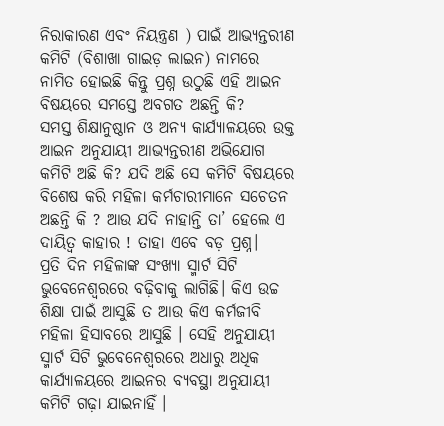ନିରାକାରଣ ଏବଂ ନିୟନ୍ତ୍ରଣ ) ପାଇଁ ଆଭ୍ୟନ୍ତରୀଣ କମିଟି (ବିଶାଖା ଗାଇଡ଼ ଲାଇନ) ନାମରେ ନାମିତ ହୋଇଛି କିନ୍ତୁ ପ୍ରଶ୍ନ ଉଠୁଛି ଏହି ଆଇନ ବିଷୟରେ ସମସ୍ତେ ଅବଗତ ଅଛନ୍ତି କି?
ସମସ୍ତ ଶିକ୍ଷାନୁଷ୍ଠାନ ଓ ଅନ୍ୟ କାର୍ଯ୍ୟାଳୟରେ ଉକ୍ତ ଆଇନ ଅନୁଯାୟୀ ଆଭ୍ୟନ୍ତରୀଣ ଅଭିଯୋଗ କମିଟି ଅଛି କି? ଯଦି ଅଛି ସେ କମିଟି ବିଷୟରେ ବିଶେଷ କରି ମହିଳା କର୍ମଚାରୀମାନେ ସଚେତନ ଅଛନ୍ତି କି ? ଆଉ ଯଦି ନାହାନ୍ତି ତା’ ହେଲେ ଏ ଦାୟିତ୍ୱ କାହାର ! ତାହା ଏବେ ବଡ଼ ପ୍ରଶ୍ନ।
ପ୍ରତି ଦିନ ମହିଳାଙ୍କ ସଂଖ୍ୟା ସ୍ମାର୍ଟ ସିଟି ଭୁବେନେଶ୍ୱରରେ ବଢ଼ିବାକୁ ଲାଗିଛି। କିଏ ଉଚ୍ଚ ଶିକ୍ଷା ପାଇଁ ଆସୁଛି ତ ଆଉ କିଏ କର୍ମଜୀବି ମହିଳା ହିସାବରେ ଆସୁଛି । ସେହି ଅନୁଯାୟୀ ସ୍ମାର୍ଟ ସିଟି ଭୁବେନେଶ୍ୱରରେ ଅଧାରୁ ଅଧିକ କାର୍ଯ୍ୟାଳୟରେ ଆଇନର ବ୍ୟବସ୍ଥା ଅନୁଯାୟୀ କମିଟି ଗଢ଼ା ଯାଇନାହିଁ ।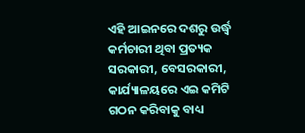ଏହି ଆଇନରେ ଦଶରୁ ଉର୍ଦ୍ଧ୍ୱ କର୍ମଚାରୀ ଥିବା ପ୍ରତ୍ୟକ ସରକାରୀ, ବେସରକାରୀ, କାର୍ଯ୍ୟାଳୟରେ ଏଇ କମିଟି ଗଠନ କରିବାକୁ ବାଧ୍ୟ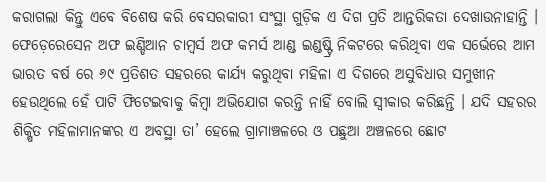କରାଗଲା କିନ୍ତୁ ଏବେ ବିଶେଷ କରି ବେସରକାରୀ ସଂସ୍ଥା ଗୁଡ଼ିକ ଏ ଦିଗ ପ୍ରତି ଆନ୍ତରିକତା ଦେଖାଉନାହାନ୍ତି ।
ଫେଡ଼େରେସେନ ଅଫ ଇଣ୍ଡିଆନ ଚାମ୍ବର୍ସ ଅଫ କମର୍ସ ଆଣ୍ଡ ଇଣ୍ଡଷ୍ଟ୍ରି ନିକଟରେ କରିଥିବା ଏକ ସର୍ଭେରେ ଆମ ଭାରତ ବର୍ଷ ରେ ୬୯ ପ୍ରତିଶତ ସହରରେ କାର୍ଯ୍ୟ କରୁଥିବା ମହିଳା ଏ ଦିଗରେ ଅସୁବିଧାର ସମୁଖୀନ ହେଉଥିଲେ ହେଁ ପାଟି ଫିଟେଇବାକୁ କିମ୍ବା ଅଭିଯୋଗ କରନ୍ତି ନାହିଁ ବୋଲି ସ୍ୱୀକାର କରିଛନ୍ତି । ଯଦି ସହରର ଶିକ୍ଷିତ ମହିଳାମାନଙ୍କର ଏ ଅବସ୍ଥା ତା’ ହେଲେ ଗ୍ରାମାଞ୍ଚଳରେ ଓ ପଛୁଆ ଅଞ୍ଚଳରେ ଛୋଟ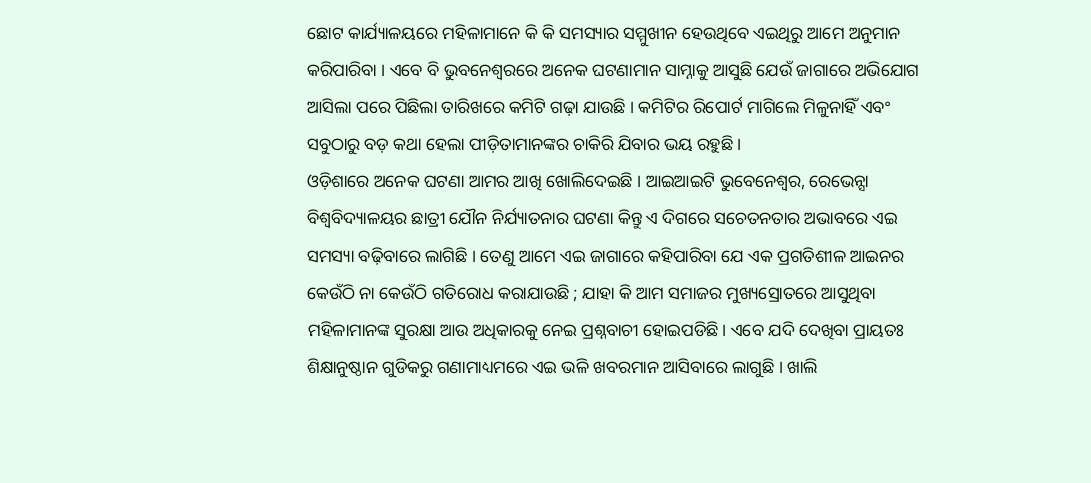ଛୋଟ କାର୍ଯ୍ୟାଳୟରେ ମହିଳାମାନେ କି କି ସମସ୍ୟାର ସମ୍ମୁଖୀନ ହେଉଥିବେ ଏଇଥିରୁ ଆମେ ଅନୁମାନ କରିପାରିବା । ଏବେ ବି ଭୁବନେଶ୍ୱରରେ ଅନେକ ଘଟଣାମାନ ସାମ୍ନାକୁ ଆସୁଛି ଯେଉଁ ଜାଗାରେ ଅଭିଯୋଗ ଆସିଲା ପରେ ପିଛିଲା ତାରିଖରେ କମିଟି ଗଢ଼ା ଯାଉଛି । କମିଟିର ରିପୋର୍ଟ ମାଗିଲେ ମିଳୁନାହିଁ ଏବଂ ସବୁଠାରୁ ବଡ଼ କଥା ହେଲା ପୀଡ଼ିତାମାନଙ୍କର ଚାକିରି ଯିବାର ଭୟ ରହୁଛି ।
ଓଡ଼ିଶାରେ ଅନେକ ଘଟଣା ଆମର ଆଖି ଖୋଲିଦେଇଛି । ଆଇଆଇଟି ଭୁବେନେଶ୍ୱର, ରେଭେନ୍ସା ବିଶ୍ୱବିଦ୍ୟାଳୟର ଛାତ୍ରୀ ଯୌନ ନିର୍ଯ୍ୟାତନାର ଘଟଣା କିନ୍ତୁ ଏ ଦିଗରେ ସଚେତନତାର ଅଭାବରେ ଏଇ ସମସ୍ୟା ବଢ଼ିବାରେ ଲାଗିଛି । ତେଣୁ ଆମେ ଏଇ ଜାଗାରେ କହିପାରିବା ଯେ ଏକ ପ୍ରଗତିଶୀଳ ଆଇନର କେଉଁଠି ନା କେଉଁଠି ଗତିରୋଧ କରାଯାଉଛି ; ଯାହା କି ଆମ ସମାଜର ମୁଖ୍ୟସ୍ରୋତରେ ଆସୁଥିବା ମହିଳାମାନଙ୍କ ସୁରକ୍ଷା ଆଉ ଅଧିକାରକୁ ନେଇ ପ୍ରଶ୍ନବାଚୀ ହୋଇପଡିଛି। ଏବେ ଯଦି ଦେଖିବା ପ୍ରାୟତଃ ଶିକ୍ଷାନୁଷ୍ଠାନ ଗୁଡିକରୁ ଗଣାମାଧ୍ୟମରେ ଏଇ ଭଳି ଖବରମାନ ଆସିବାରେ ଲାଗୁଛି । ଖାଲି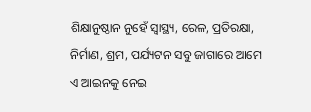ଶିକ୍ଷାନୁଷ୍ଠାନ ନୁହେଁ ସ୍ୱାସ୍ଥ୍ୟ, ରେଳ, ପ୍ରତିରକ୍ଷା, ନିର୍ମାଣ, ଶ୍ରମ, ପର୍ଯ୍ୟଟନ ସବୁ ଜାଗାରେ ଆମେ ଏ ଆଇନକୁ ନେଇ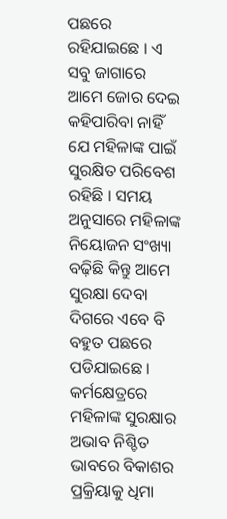ପଛରେ ରହିଯାଇଛେ । ଏ ସବୁ ଜାଗାରେ ଆମେ ଜୋର ଦେଇ କହିପାରିବା ନାହିଁ ଯେ ମହିଳାଙ୍କ ପାଇଁ ସୁରକ୍ଷିତ ପରିବେଶ ରହିଛି । ସମୟ ଅନୁସାରେ ମହିଳାଙ୍କ ନିୟୋଜନ ସଂଖ୍ୟା ବଢ଼ିଛି କିନ୍ତୁ ଆମେ ସୁରକ୍ଷା ଦେବା ଦିଗରେ ଏବେ ବି ବହୁତ ପଛରେ ପଡିଯାଇଛେ । କର୍ମକ୍ଷେତ୍ରରେ ମହିଳାଙ୍କ ସୁରକ୍ଷାର ଅଭାବ ନିଶ୍ଚିତ ଭାବରେ ବିକାଶର ପ୍ରକ୍ରିୟାକୁ ଧିମା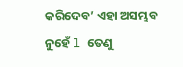କରିଦେବ’ ଏହା ଅସମ୍ଭବ ନୁହେଁ l ତେଣୁ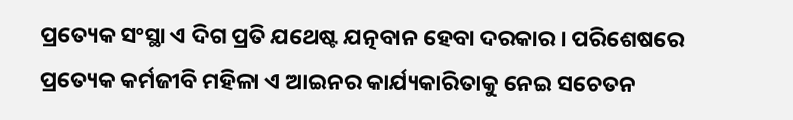ପ୍ରତ୍ୟେକ ସଂସ୍ଥା ଏ ଦିଗ ପ୍ରତି ଯଥେଷ୍ଟ ଯତ୍ନବାନ ହେବା ଦରକାର । ପରିଶେଷରେ ପ୍ରତ୍ୟେକ କର୍ମଜୀବି ମହିଳା ଏ ଆଇନର କାର୍ଯ୍ୟକାରିତାକୁ ନେଇ ସଚେତନ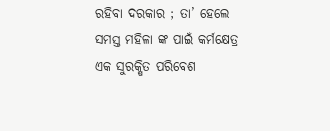ରହିବା ଦରକାର ; ତା’ ହେଲେ ସମସ୍ତ ମହିଳା ଙ୍କ ପାଇଁ କର୍ମକ୍ଷେତ୍ର ଏକ ସୁରକ୍ଷିତ ପରିବେଶ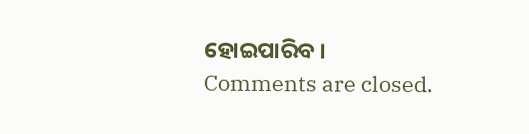ହୋଇପାରିବ ।
Comments are closed.